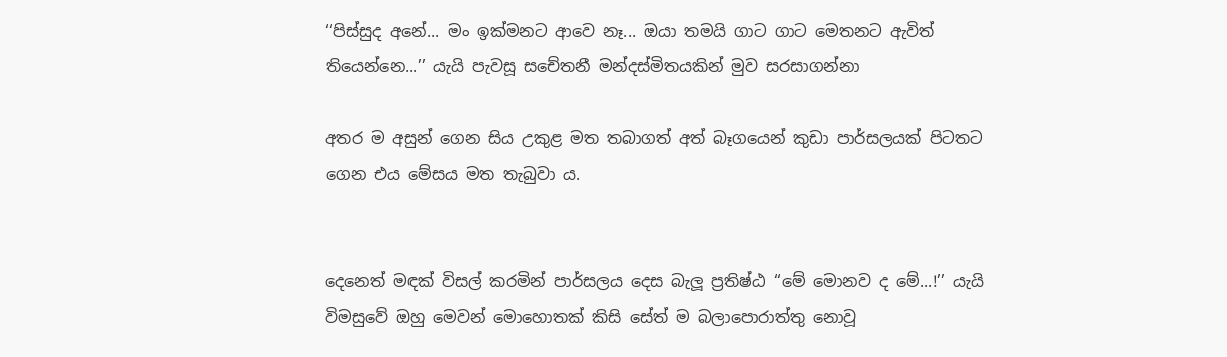‘‘පිස්සුද අනේ... මං ඉක්මනට ආවෙ නෑ... ඔයා තමයි ගාට ගාට මෙතනට ඇවිත් තියෙන්නෙ...’’ යැයි පැවසූ සචේතනී මන්දස්මිතයකින් මුව සරසාගන්නා

අතර ම අසුන් ගෙන සිය උකුළ මත තබාගත් අත් බෑගයෙන් කුඩා පාර්සලයක් පිටතට ගෙන එය මේසය මත තැබුවා ය.


දෙනෙත් මඳක් විසල් කරමින් පාර්සලය දෙස බැලූ ප්‍රතිෂ්ඨ ‘‘මේ මොනව ද මේ...!’’ යැයි විමසුවේ ඔහු මෙවන් මොහොතක් කිසි සේත් ම බලාපොරාත්තු නොවූ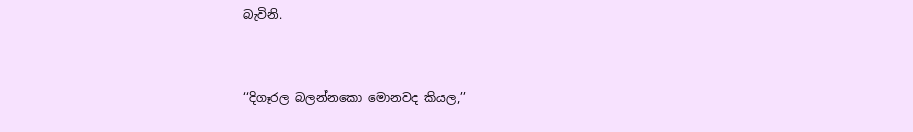බැවිනි.


‘‘දිගෑරල බලන්නකො මොනවද කියල,’’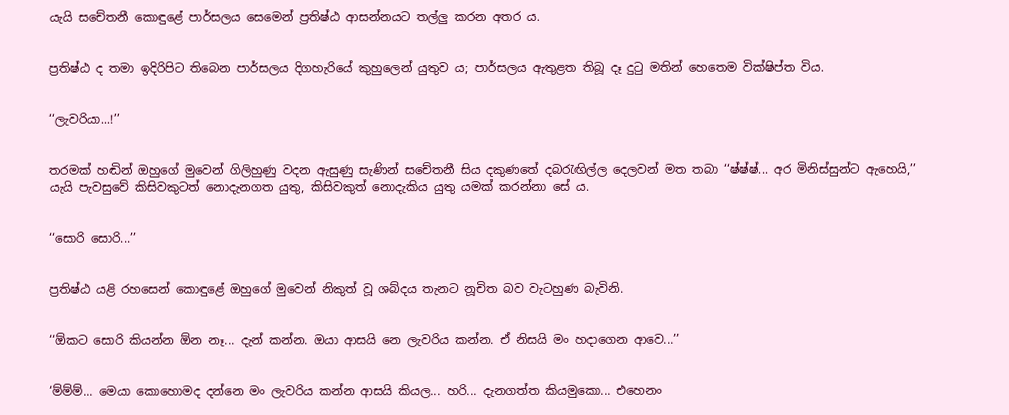යැයි සචේතනී කොඳුළේ පාර්සලය සෙමෙන් ප්‍රතිෂ්ඨ ආසන්නයට තල්ලු කරන අතර ය.


ප්‍රතිෂ්ඨ ද තමා ඉදිරිපිට තිබෙන පාර්සලය දිගහැරියේ කුහුලෙන් යුතුව ය; පාර්සලය ඇතුළත තිබූ දෑ දුටු මතින් හෙතෙම වික්ෂිප්ත විය.


‘‘ලැවරියා...!’’


තරමක් හඬින් ඔහුගේ මුවෙන් ගිලිහුණු වදන ඇසුණු සැණින් සචේතනී සිය දකුණතේ දබරැඟිල්ල දෙලවන් මත තබා ‘‘ෂ්ෂ්ෂ්... අර මිනිස්සුන්ට ඇහෙයි,’’ යැයි පැවසුවේ කිසිවකුටත් නොදැනගත යුතු, කිසිවකුත් නොදැකිය යුතු යමක් කරන්නා සේ ය.


‘‘සොරි සොරි...’’


ප්‍රතිෂ්ඨ යළි රහසෙන් කොඳුළේ ඔහුගේ මුවෙන් නිකුත් වූ ශබ්දය තැනට නූචිත බව වැටහුණ බැවිනි.


‘‘ඕකට සොරි කියන්න ඕන නෑ... දැන් කන්න. ඔයා ආසයි නෙ ලැවරිය කන්න. ඒ නිසයි මං හදාගෙන ආවෙ...’’


‘ම්ම්ම්... මෙයා කොහොමද දන්නෙ මං ලැවරිය කන්න ආසයි කියල... හරි... දැනගත්ත කියමුකො... එහෙනං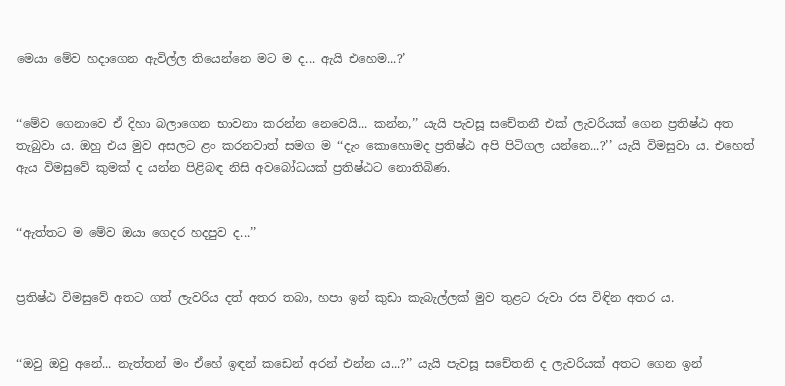මෙයා මේව හදාගෙන ඇවිල්ල තියෙන්නෙ මට ම ද... ඇයි එහෙම...?’


‘‘මේව ගෙනාවෙ ඒ දිහා බලාගෙන භාවනා කරන්න නෙවෙයි... කන්න,’’ යැයි පැවසූ සචේතනී එක් ලැවරියක් ගෙන ප්‍රතිෂ්ඨ අත තැබුවා ය. ඔහු එය මුව අසලට ළං කරනවාත් සමග ම ‘‘දැං කොහොමද ප්‍රතිෂ්ඨ අපි පිටිගල යන්නෙ...?’’ යැයි විමසුවා ය. එහෙත් ඇය විමසුවේ කුමක් ද යන්න පිළිබඳ නිසි අවබෝධයක් ප්‍රතිෂ්ඨට නොතිබිණ.


‘‘ඇත්තට ම මේව ඔයා ගෙදර හදපුව ද...’’


ප්‍රතිෂ්ඨ විමසුවේ අතට ගත් ලැවරිය දත් අතර තබා, හපා ඉන් කුඩා කැබැල්ලක් මුව තුළට රුවා රස විඳින අතර ය.


‘‘ඔවු ඔවු අනේ... නැත්තන් මං ඒහේ ඉඳන් කඩෙන් අරන් එන්න ය...?’’ යැයි පැවසූ සචේතනි ද ලැවරියක් අතට ගෙන ඉන්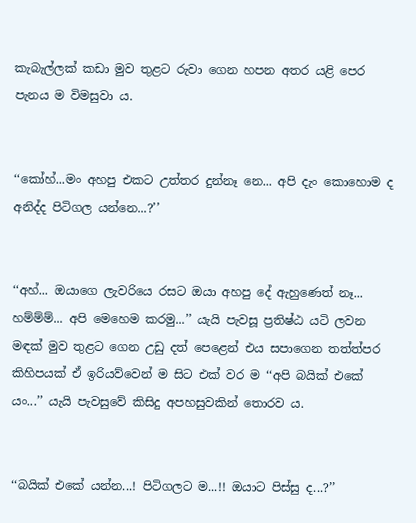කැබැල්ලක් කඩා මුව තුළට රුවා ගෙන හපන අතර යළි පෙර පැනය ම විමසුවා ය.


‘‘කෝහ්...මං අහපු එකට උත්තර දුන්නෑ නෙ... අපි දැං කොහොම ද අනිද්ද පිටිගල යන්නෙ...?’’


‘‘අහ්... ඔයාගෙ ලැවරියෙ රසට ඔයා අහපු දේ ඇහුණෙත් නෑ... හම්ම්ම්... අපි මෙහෙම කරමු...’’ යැයි පැවසූ ප්‍රතිෂ්ඨ යටි ලවන මඳක් මුව තුළට ගෙන උඩු දත් පෙළෙන් එය සපාගෙන තත්ත්පර කිහිපයක් ඒ ඉරියව්වෙන් ම සිට එක් වර ම ‘‘අපි බයික් එකේ යං...’’ යැයි පැවසුවේ කිසිදු අපහසුවකින් තොරව ය.


‘‘බයික් එකේ යන්න...! පිටිගලට ම...!! ඔයාට පිස්සු ද...?’’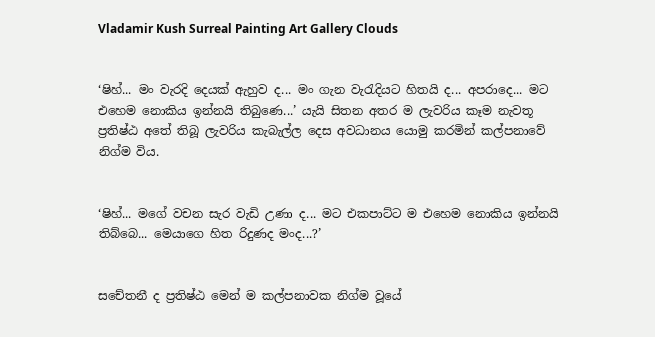Vladamir Kush Surreal Painting Art Gallery Clouds


‘ෂිහ්... මං වැරදි දෙයක් ඇහුව ද... මං ගැන වැරැදියට හිතයි ද... අපරාදෙ... මට එහෙම නොකිය ඉන්නයි තිබුණෙ...’ යැයි සිතන අතර ම ලැවරිය කෑම නැවතූ ප්‍රතිෂ්ඨ අතේ තිබූ ලැවරිය කැබැල්ල දෙස අවධානය යොමු කරමින් කල්පනාවේ නිග්ම විය.


‘ෂිහ්... මගේ වචන සැර වැඩි උණා ද... මට එකපාට්ට ම එහෙම නොකිය ඉන්නයි තිබ්බෙ... මෙයාගෙ හිත රිදුණද මංද...?’


සචේතනී ද ප්‍රතිෂ්ඨ මෙන් ම කල්පනාවක නිග්ම වූයේ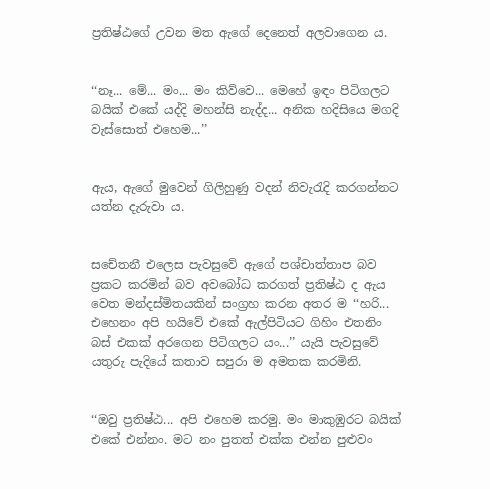ප්‍රතිෂ්ඨගේ උවන මත ඇගේ දෙනෙත් අලවාගෙන ය.


‘‘නෑ... මේ... මං... මං කිව්වෙ... මෙහේ ඉඳං පිටිගලට බයික් එකේ යද්දි මහන්සි නැද්ද... අනික හදිසියෙ මගදි වැස්සොත් එහෙම...’’


ඇය, ඇගේ මුවෙන් ගිලිහුණු වදන් නිවැරැදි කරගන්නට යත්න දැරුවා ය.


සචේතනී එලෙස පැවසුවේ ඇගේ පශ්චාත්තාප බව ප්‍රකට කරමින් බව අවබෝධ කරගත් ප්‍රතිෂ්ඨ ද ඇය වෙත මන්දස්මිතයකින් සංග්‍රහ කරන අතර ම ‘‘හරි... එහෙනං අපි හයිවේ එකේ ඇල්පිටියට ගිහිං එතනිං බස් එකක් අරගෙන පිටිගලට යං...’’ යැයි පැවසුවේ යතුරු පැදියේ කතාව සපුරා ම අමතක කරමිනි.


‘‘ඔවු ප්‍රතිෂ්ඨ... අපි එහෙම කරමු. මං මාකුඹුරට බයික් එකේ එන්නං. මට නං පුතත් එක්ක එන්න පුළුවං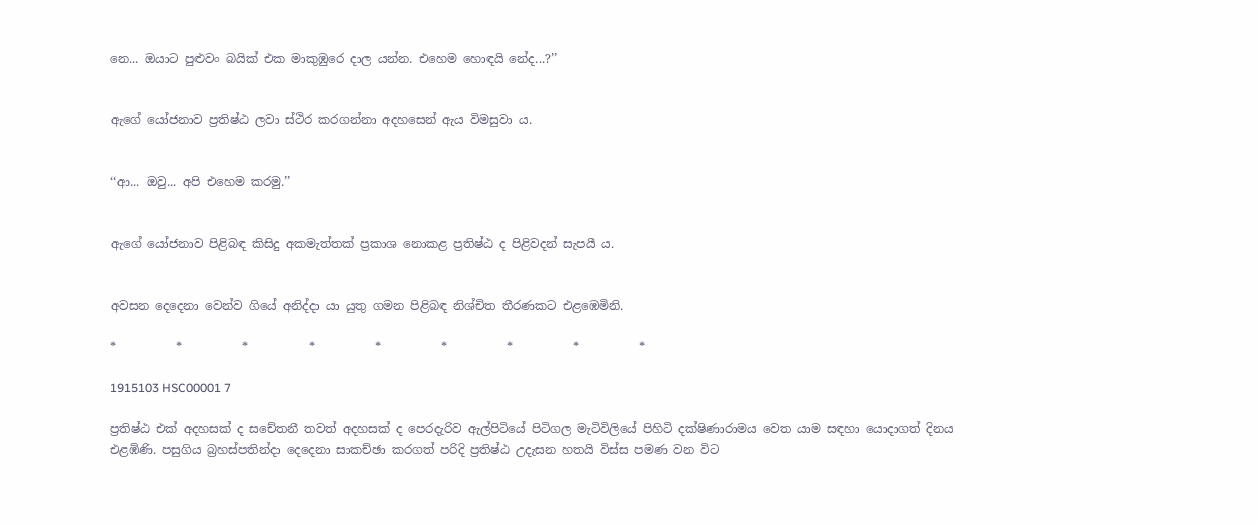නෙ... ඔයාට පුළුවං බයික් එක මාකුඹුරෙ දාල යන්න. එහෙම හොඳයි නේද...?’’


ඇගේ යෝජනාව ප්‍රතිෂ්ඨ ලවා ස්ථිර කරගන්නා අදහසෙන් ඇය විමසුවා ය.


‘‘ආ... ඔවු... අපි එහෙම කරමු.’’


ඇගේ යෝජනාව පිළිබඳ කිසිදු අකමැත්තක් ප්‍රකාශ නොකළ ප්‍රතිෂ්ඨ ද පිළිවදන් සැපයී ය.


අවසන දෙදෙනා වෙන්ව ගියේ අනිද්දා යා යුතු ගමන පිළිබඳ නිශ්චිත තීරණකට එළඹෙමිනි.

*          *          *          *          *          *          *          *          *

1915103 HSC00001 7

ප්‍රතිෂ්ඨ එක් අදහසක් ද සචේතනී තවත් අදහසක් ද පෙරදැරිව ඇල්පිටියේ පිටිගල මැටිවිලියේ පිහිටි දක්ෂිණාරාමය වෙත යාම සඳහා යොදාගත් දිනය එළඹිණි. පසුගිය බ්‍රහස්පතින්දා දෙදෙනා සාකච්ඡා කරගත් පරිදි ප්‍රතිෂ්ඨ උදැසන හතයි විස්ස පමණ වන විට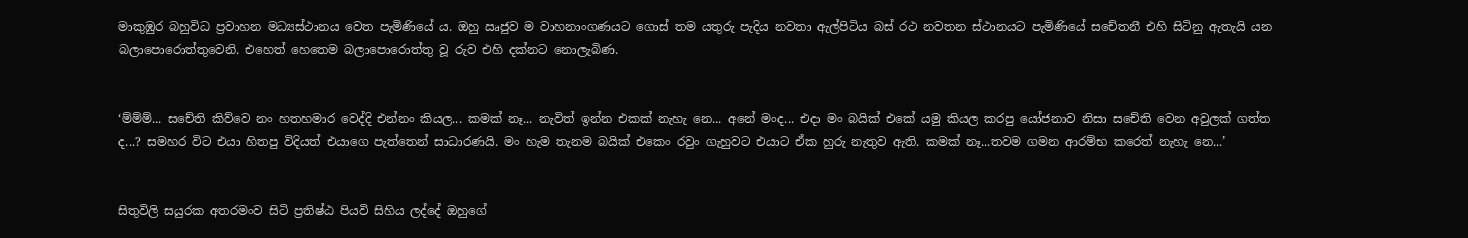මාකුඹුර බහුවිධ ප්‍රවාහන මධ්‍යස්ථානය වෙත පැමිණියේ ය. ඔහු ඍජුව ම වාහනාංගණයට ගොස් තම යතුරු පැදිය නවතා ඇල්පිටිය බස් රථ නවතන ස්ථානයට පැමිණියේ සචේතනී එහි සිටිනු ඇතැයි යන බලාපොරොත්තුවෙනි. එහෙත් හෙතෙම බලාපොරොත්තු වූ රුව එහි දක්නට නොලැබිණ.


‘ම්ම්ම්... සචේති කිව්වෙ නං හතහමාර වෙද්දි එන්නං කියල... කමක් නෑ... නැවිත් ඉන්න එකක් නැහැ නෙ... අනේ මංද... එදා මං බයික් එකේ යමු කියල කරපු යෝජනාව නිසා සචේති වෙන අවුලක් ගත්ත ද...? සමහර විට එයා හිතපු විදියත් එයාගෙ පැත්තෙන් සාධාරණයි. මං හැම තැනම බයික් එකෙං රවුං ගැහුවට එයාට ඒක හුරු නැතුව ඇති. කමක් නෑ...තවම ගමන ආරම්භ කරෙත් නැහැ නෙ...’


සිතුවිලි සයුරක අතරමංව සිටි ප්‍රතිෂ්ඨ පියවි සිහිය ලද්දේ ඔහුගේ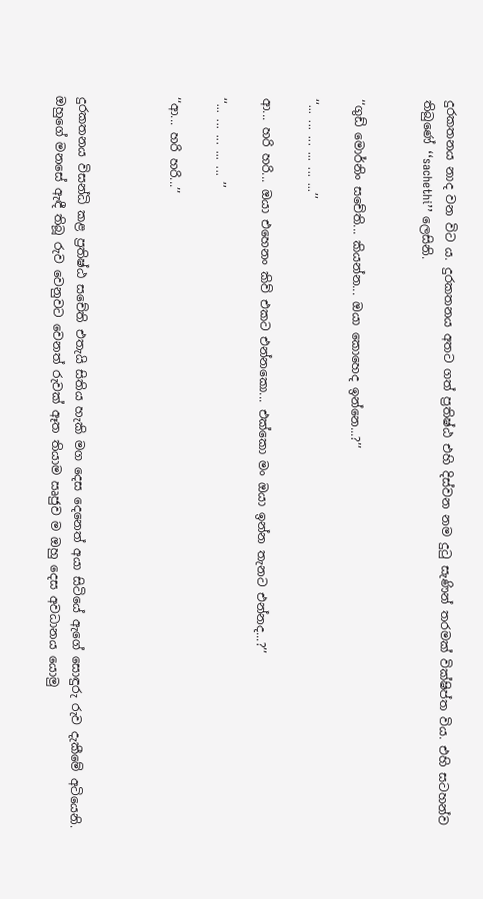දුරකතනය නාද වන විට ය. දුරකතනය අතට ගත් ප්‍රතිෂ්ඨ එහි දිස්වන නම දුටු සැණින් තරමක් වික්ෂිප්ත විය. එහි සටහන්ව තිබුණේ ‘‘sachethi’’ ලෙසිනි.


‘‘ගුඩ් මොර්නිං සචේති... කියන්න... ඔයා කොහෙද ඉන්නෙ...?’’

‘‘... ... ... ... ... ...’’

ආ... හරි හරි... ඔයා එහෙනං කිව් එකට එන්නකො... එක්කො මං ඔයා ඉන්න තැනට එන්නද...?’’

‘‘... ... ... ... ... ’’

‘‘ආ... හරි හරි...’’



දුරකතනය විසන්ධි කළ ප්‍රතිෂ්ඨ සචේති එතැයි සිතිය හැකි මග දෙස දෙනෙත් අයා සිටියේ ඇගේ සොඳුරු රුව දැකීමේ අටියෙනි. ඔහුගේ මනසේ ඇඳී තිබූ රුව වෙනුවට වෙනත් රුවක් ඈත තියාම ඍජුව ම ඔහු දෙස අවධානය යොමු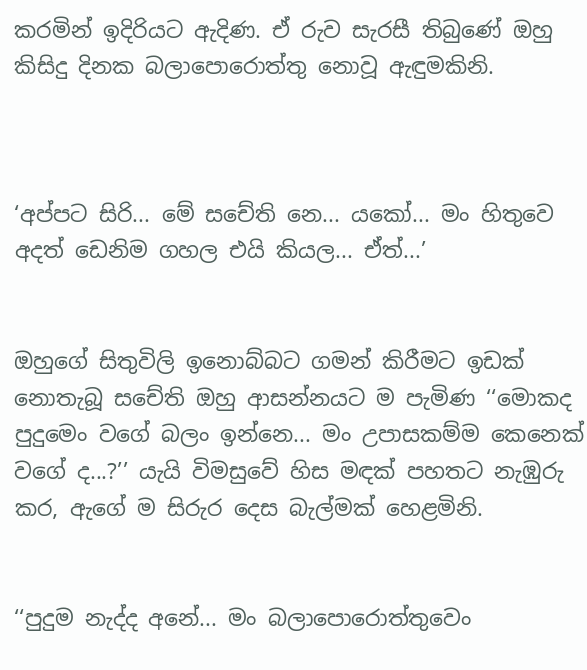කරමින් ඉදිරියට ඇදිණ. ඒ රුව සැරසී තිබුණේ ඔහු කිසිදු දිනක බලාපොරොත්තු නොවූ ඇඳුමකිනි.



‘අප්පට සිරි... මේ සචේති නෙ... යකෝ... මං හිතුවෙ අදත් ඩෙනිම ගහල එයි කියල... ඒත්...’


ඔහුගේ සිතුවිලි ඉනොබ්බට ගමන් කිරීමට ඉඩක් නොතැබූ සචේති ඔහු ආසන්නයට ම පැමිණ ‘‘මොකද පුදුමෙං වගේ බලං ඉන්නෙ... මං උපාසකම්ම කෙනෙක් වගේ ද...?’’ යැයි විමසුවේ හිස මඳක් පහතට නැඹුරු කර, ඇගේ ම සිරුර දෙස බැල්මක් හෙළමිනි.


‘‘පුදුම නැද්ද අනේ... මං බලාපොරොත්තුවෙං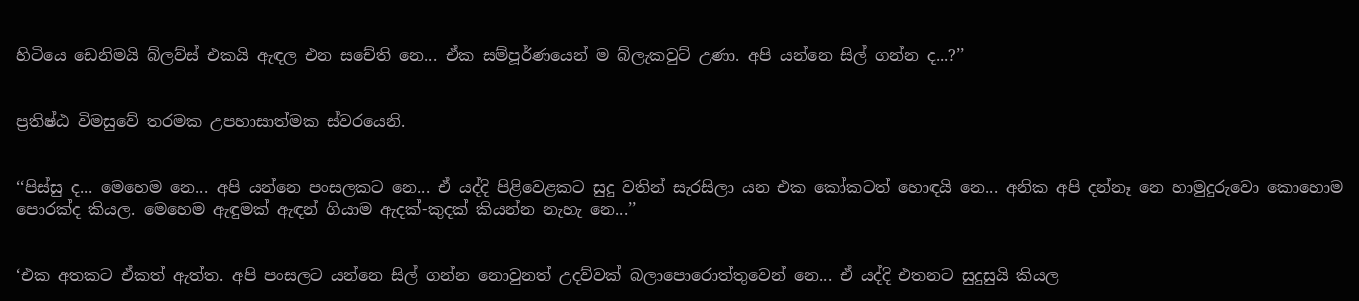හිටියෙ ඩෙනිමයි බ්ලව්ස් එකයි ඇඳල එන සචේති නෙ... ඒක සම්පූර්ණයෙන් ම බ්ලැකවුට් උණා. අපි යන්නෙ සිල් ගන්න ද...?’’


ප්‍රතිෂ්ඨ විමසුවේ තරමක උපහාසාත්මක ස්වරයෙනි.


‘‘පිස්සු ද... මෙහෙම නෙ... අපි යන්නෙ පංසලකට නෙ... ඒ යද්දි පිළිවෙළකට සුදු වතින් සැරසිලා යන එක කෝකටත් හොඳයි නෙ... අනික අපි දන්නෑ නෙ හාමුදුරුවො කොහොම පොරක්ද කියල. මෙහෙම ඇඳුමක් ඇඳන් ගියාම ඇදක්-කුදක් කියන්න නැහැ නෙ...’’


‘එක අතකට ඒකත් ඇත්ත. අපි පංසලට යන්නෙ සිල් ගන්න නොවුනත් උදව්වක් බලාපොරොත්තුවෙන් නෙ... ඒ යද්දි එතනට සුදුසුයි කියල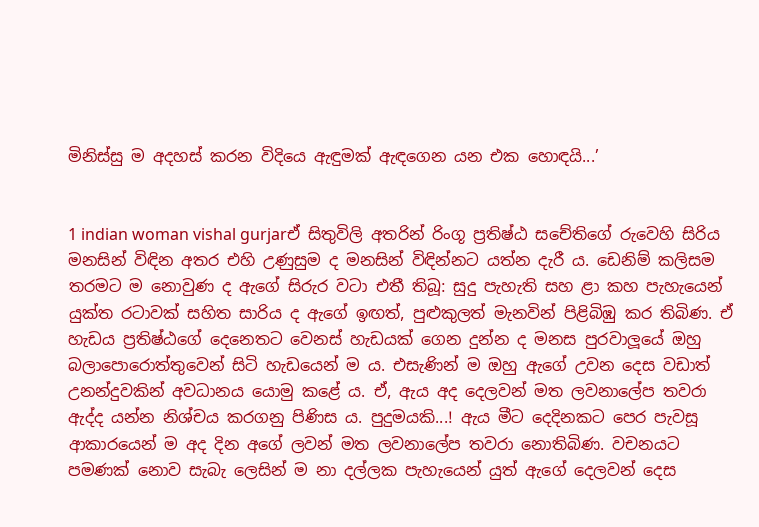මිනිස්සු ම අදහස් කරන විදියෙ ඇඳුමක් ඇඳගෙන යන එක හොඳයි...’


1 indian woman vishal gurjarඒ සිතුවිලි අතරින් රිංගූ ප්‍රතිෂ්ඨ සචේතිගේ රුවෙහි සිරිය මනසින් විඳින අතර එහි උණුසුම ද මනසින් විඳින්නට යත්න දැරී ය. ඩෙනිම් කලිසම තරමට ම නොවුණ ද ඇගේ සිරුර වටා එතී තිබූ: සුදු පැහැති සහ ළා කහ පැහැයෙන් යුක්ත රටාවක් සහිත සාරිය ද ඇගේ ඉඟත්, පුළුකුලත් මැනවින් පිළිබිඹු කර තිබිණ. ඒ හැඩය ප්‍රතිෂ්ඨගේ දෙනෙතට වෙනස් හැඩයක් ගෙන දුන්න ද මනස පුරවාලූයේ ඔහු බලාපොරොත්තුවෙන් සිටි හැඩයෙන් ම ය. එසැණින් ම ඔහු ඇගේ උවන දෙස වඩාත් උනන්දුවකින් අවධානය යොමු කළේ ය. ඒ, ඇය අද දෙලවන් මත ලවනාලේප තවරා ඇද්ද යන්න නිශ්චය කරගනු පිණිස ය. පුදුමයකි...! ඇය මීට දෙදිනකට පෙර පැවසූ ආකාරයෙන් ම අද දින අගේ ලවන් මත ලවනාලේප තවරා නොතිබිණ. වචනයට පමණක් නොව සැබැ ලෙසින් ම නා දල්ලක පැහැයෙන් යුත් ඇගේ දෙලවන් දෙස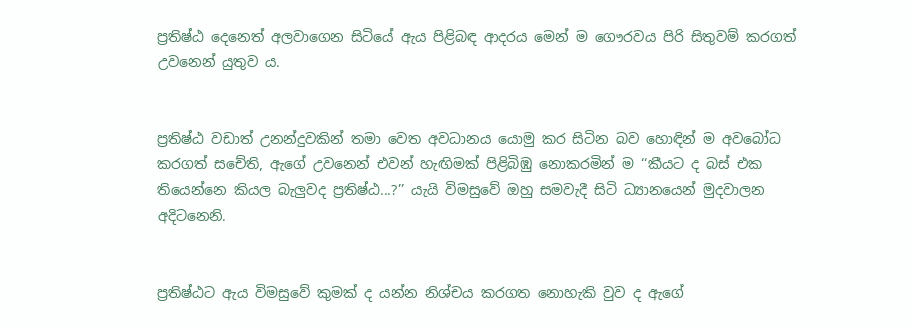ප්‍රතිෂ්ඨ දෙනෙත් අලවාගෙන සිටියේ ඇය පිළිබඳ ආදරය මෙන් ම ගෞරවය පිරි සිතුවම් කරගත් උවනෙන් යුතුව ය.


ප්‍රතිෂ්ඨ වඩාත් උනන්දුවකින් තමා වෙත අවධානය යොමු කර සිටින බව හොඳින් ම අවබෝධ කරගත් සචේති, ඇගේ උවනෙන් එවන් හැඟිමක් පිළිබිඹු නොකරමින් ම ‘‘කීයට ද බස් එක තියෙන්නෙ කියල බැලුවද ප්‍රතිෂ්ඨ...?’’ යැයි විමසුවේ ඔහු සමවැදී සිටි ධ්‍යානයෙන් මුදවාලන අදිටනෙනි.


ප්‍රතිෂ්ඨට ඇය විමසුවේ කුමක් ද යන්න නිශ්චය කරගත නොහැකි වුව ද ඇගේ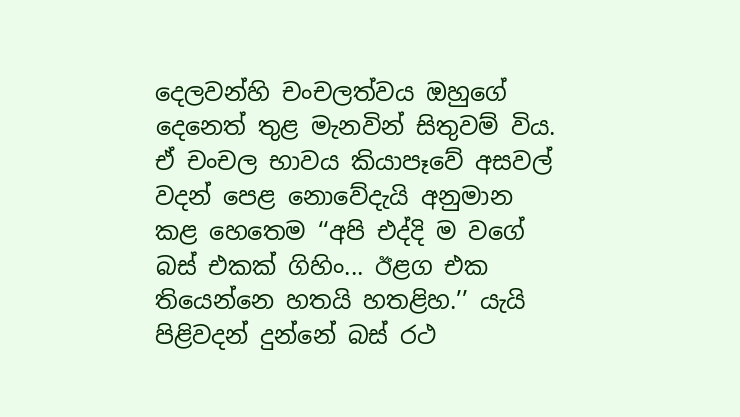දෙලවන්හි චංචලත්වය ඔහුගේ දෙනෙත් තුළ මැනවින් සිතුවම් විය. ඒ චංචල භාවය කියාපෑවේ අසවල් වදන් පෙළ නොවේදැයි අනුමාන කළ හෙතෙම ‘‘අපි එද්දි ම වගේ බස් එකක් ගිහිං... ඊළග එක තියෙන්නෙ හතයි හතළිහ.’’ යැයි පිළිවදන් දුන්නේ බස් රථ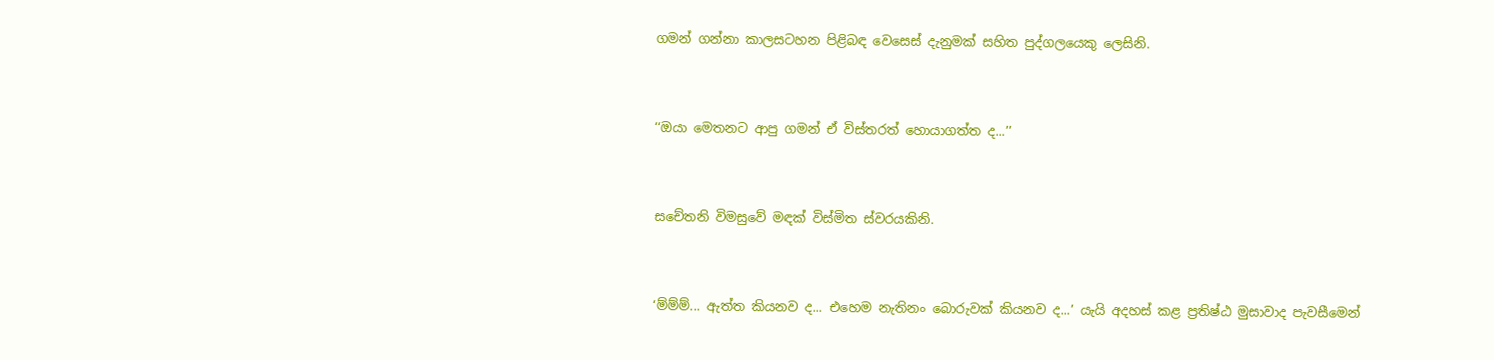ගමන් ගන්නා කාලසටහන පිළිබඳ වෙසෙස් දැනුමක් සහිත පුද්ගලයෙකු ලෙසිනි.


‘‘ඔයා මෙතනට ආපු ගමන් ඒ විස්තරත් හොයාගත්ත ද...’’


සචේතනි විමසුවේ මඳක් විස්මිත ස්වරයකිනි.


‘ම්ම්ම්... ඇත්ත කියනව ද... එහෙම නැතිනං බොරුවක් කියනව ද...’ යැයි අදහස් කළ ප්‍රතිෂ්ඨ මුසාවාද පැවසීමෙන්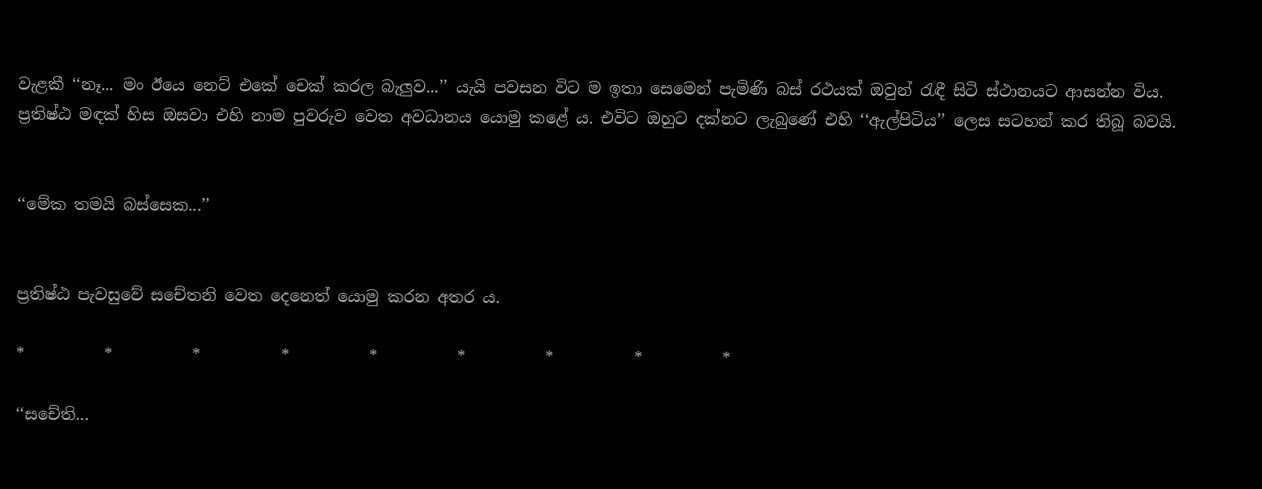වැළකී ‘‘නෑ... මං ඊයෙ නෙට් එකේ චෙක් කරල බැලුව...’’ යැයි පවසන විට ම ඉතා සෙමෙන් පැමිණි බස් රථයක් ඔවුන් රැඳී සිටි ස්ථානයට ආසන්න විය. ප්‍රතිෂ්ඨ මඳක් හිස ඔසවා එහි නාම පුවරුව වෙත අවධානය යොමු කළේ ය. එවිට ඔහුට දක්නට ලැබුණේ එහි ‘‘ඇල්පිටිය’’ ලෙස සටහන් කර තිබූ බවයි.


‘‘මේක තමයි බස්සෙක...’’


ප්‍රතිෂ්ඨ පැවසුවේ සචේතනි වෙත දෙනෙත් යොමු කරන අතර ය.

*          *          *          *          *          *          *          *          *

‘‘සචේති...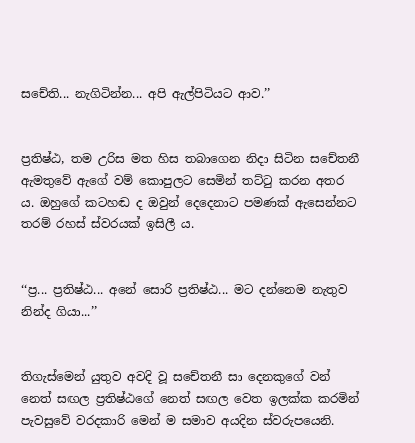සචේති... නැගිටින්න... අපි ඇල්පිටියට ආව.’’


ප්‍රතිෂ්ඨ, තම උරිස මත හිස තබාගෙන නිදා සිටින සචේතනී ඇමතුවේ ඇගේ වම් කොපුලට සෙමින් තට්ටු කරන අතර ය. ඔහුගේ කටහඬ ද ඔවුන් දෙදෙනාට පමණක් ඇසෙන්නට තරම් රහස් ස්වරයක් ඉසිලී ය.


‘‘ප්‍ර... ප්‍රතිෂ්ඨ... අනේ සොරි ප්‍රතිෂ්ඨ... මට දන්නෙම නැතුව නින්ද ගියා...’’


තිගැස්මෙන් යුතුව අවදි වූ සචේතනී සා දෙනකුගේ වන් නෙත් සඟල ප්‍රතිෂ්ඨගේ නෙත් සඟල වෙත ඉලක්ක කරමින් පැවසුවේ වරදකාරි මෙන් ම සමාව අයදින ස්වරුපයෙනි.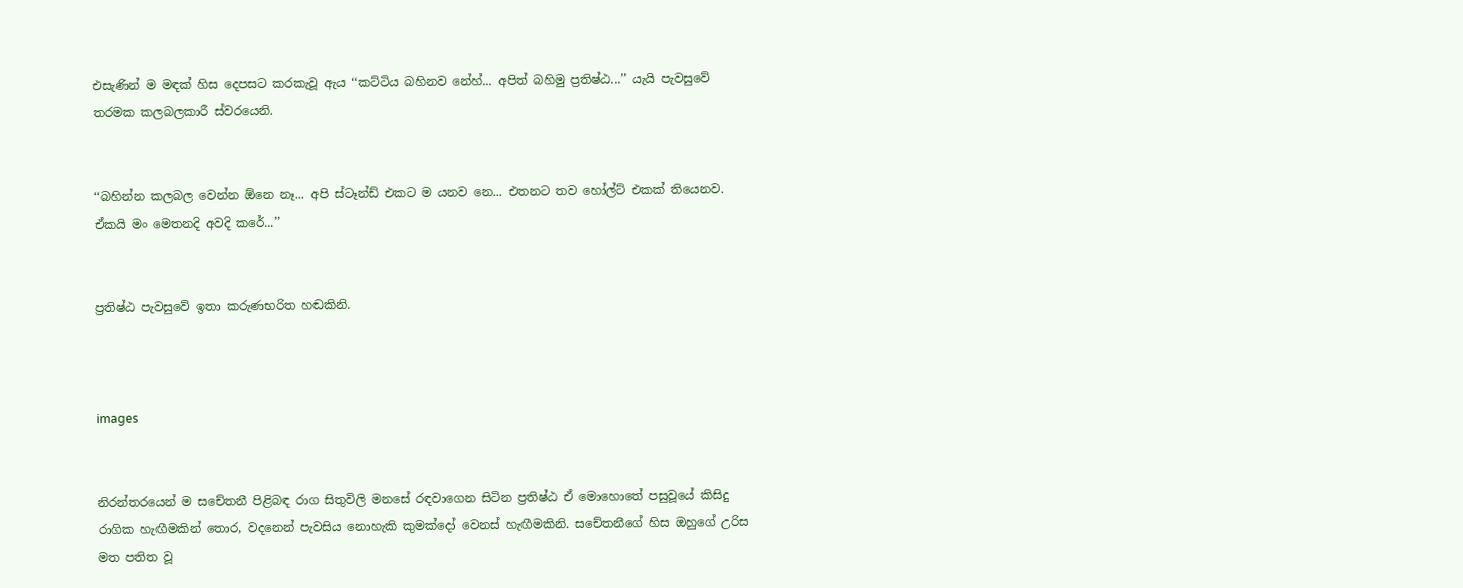එසැණින් ම මඳක් හිස දෙපසට කරකැවූ ඇය ‘‘කට්ටිය බහිනව නේහ්... අපිත් බහිමු ප්‍රතිෂ්ඨ...’’ යැයි පැවසුවේ තරමක කලබලකාරී ස්වරයෙනි.


‘‘බහින්න කලබල වෙන්න ඕනෙ නෑ... අපි ස්ටෑන්ඩ් එකට ම යනව නෙ... එතනට තව හෝල්ට් එකක් තියෙනව. ඒකයි මං මෙතනදි අවදි කරේ...’’


ප්‍රතිෂ්ඨ පැවසුවේ ඉතා කරුණභරිත හඬකිනි.



images


නිරන්තරයෙන් ම සචේතනී පිළිබඳ රාග සිතුවිලි මනසේ රඳවාගෙන සිටින ප්‍රතිෂ්ඨ ඒ මොහොතේ පසුවූයේ කිසිදු රාගික හැඟීමකින් තොර, වදනෙන් පැවසිය නොහැකි කුමක්දෝ වෙනස් හැඟීමකිනි. සචේතනීගේ හිස ඔහුගේ උරිස මත පතිත වූ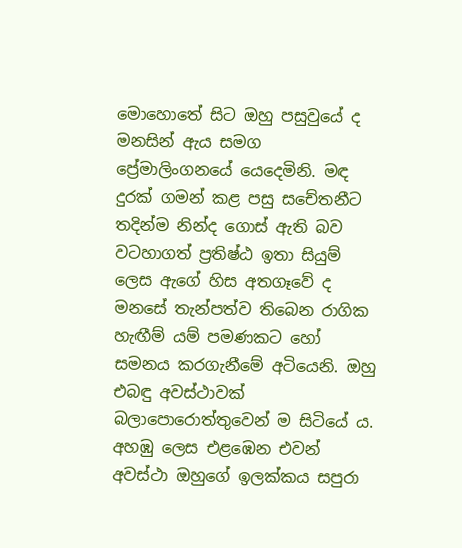මොහොතේ සිට ඔහු පසුවුයේ ද මනසින් ඇය සමග ප්‍රේමාලිංගනයේ යෙදෙමිනි. මඳ දුරක් ගමන් කළ පසු සචේතනීට තදින්ම නින්ද ගොස් ඇති බව වටහාගත් ප්‍රතිෂ්ඨ ඉතා සියුම් ලෙස ඇගේ හිස අතගෑවේ ද මනසේ තැන්පත්ව තිබෙන රාගික හැඟීම් යම් පමණකට හෝ සමනය කරගැනීමේ අටියෙනි. ඔහු එබඳු අවස්ථාවක් බලාපොරොත්තුවෙන් ම සිටියේ ය. අහඹු ලෙස එළඹෙන එවන් අවස්ථා ඔහුගේ ඉලක්කය සපුරා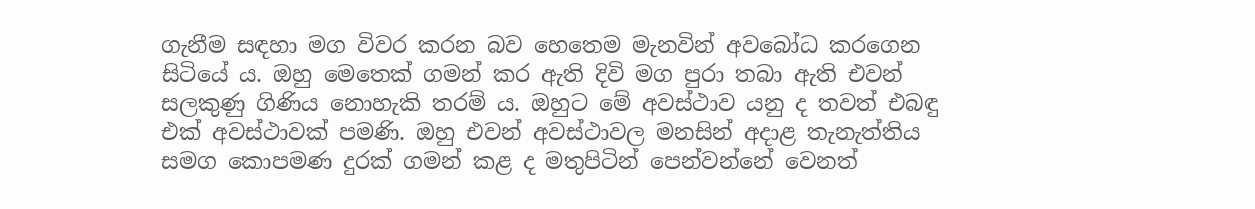ගැනීම සඳහා මග විවර කරන බව හෙතෙම මැනවින් අවබෝධ කරගෙන සිටියේ ය. ඔහු මෙතෙක් ගමන් කර ඇති දිවි මග පුරා තබා ඇති එවන් සලකුණු ගිණිය නොහැකි තරම් ය. ඔහුට මේ අවස්ථාව යනු ද තවත් එබඳු එක් අවස්ථාවක් පමණි. ඔහු එවන් අවස්ථාවල මනසින් අදාළ තැනැත්තිය සමග කොපමණ දුරක් ගමන් කළ ද මතුපිටින් පෙන්වන්නේ වෙනත්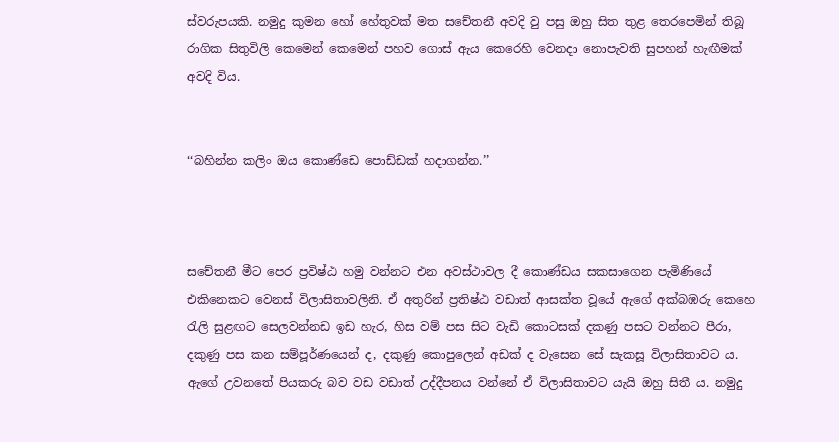ස්වරුපයකි. නමුදු කුමන හෝ හේතුවක් මත සචේතනී අවදි වු පසු ඔහු සිත තුළ තෙරපෙමින් තිබූ රාගික සිතුවිලි කෙමෙන් කෙමෙන් පහව ගොස් ඇය කෙරෙහි වෙනදා නොපැවති සුපහන් හැඟීමක් අවදි විය.


‘‘බහින්න කලිං ඔය කොණ්ඩෙ පොඩ්ඩක් හදාගන්න.’’



සචේතනී මීට පෙර ප්‍රවිෂ්ඨ හමු වන්නට එන අවස්ථාවල දී කොණ්ඩය සකසාගෙන පැමිණියේ එකිනෙකට වෙනස් විලාසිතාවලිනි. ඒ අතුරින් ප්‍රතිෂ්ඨ වඩාත් ආසක්ත වූයේ ඇගේ අක්බඹරු කෙහෙ රැලි සුළඟට සෙලවන්නඩ ඉඩ හැර, හිස වම් පස සිට වැඩි කොටසක් දකණු පසට වන්නට පීරා, දකුණු පස කන සම්පූර්ණයෙන් ද, දකුණු කොපුලෙන් අඩක් ද වැසෙන සේ සැකසූ විලාසිතාවට ය. ඇගේ උවනතේ පියකරු බව වඩ වඩාත් උද්දීපනය වන්නේ ඒ විලාසිතාවට යැයි ඔහු සිතී ය. නමුදු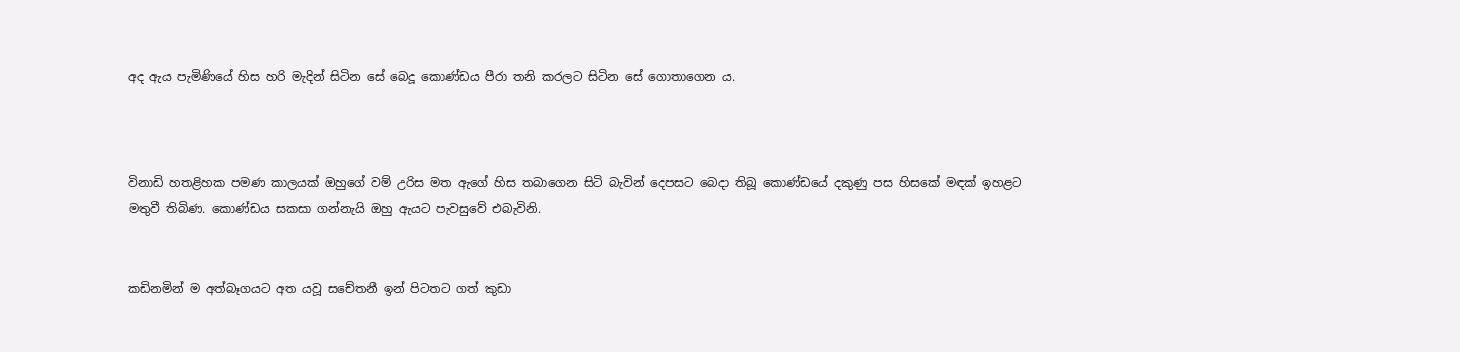අද ඇය පැමිණියේ හිස හරි මැදින් සිටින සේ බෙදූ කොණ්ඩය පීරා තනි කරලට සිටින සේ ගොතාගෙන ය.



විනාඩි හතළිහක පමණ කාලයක් ඔහුගේ වම් උරිස මත ඇගේ හිස තබාගෙන සිටි බැවින් දෙපසට බෙදා තිබූ කොණ්ඩයේ දකුණු පස හිසකේ මඳක් ඉහළට මතුවී තිබිණ. කොණ්ඩය සකසා ගන්නැයි ඔහු ඇයට පැවසුවේ එබැවිනි.


කඩිනමින් ම අත්බෑගයට අත යවූ සචේතනී ඉන් පිටතට ගත් කුඩා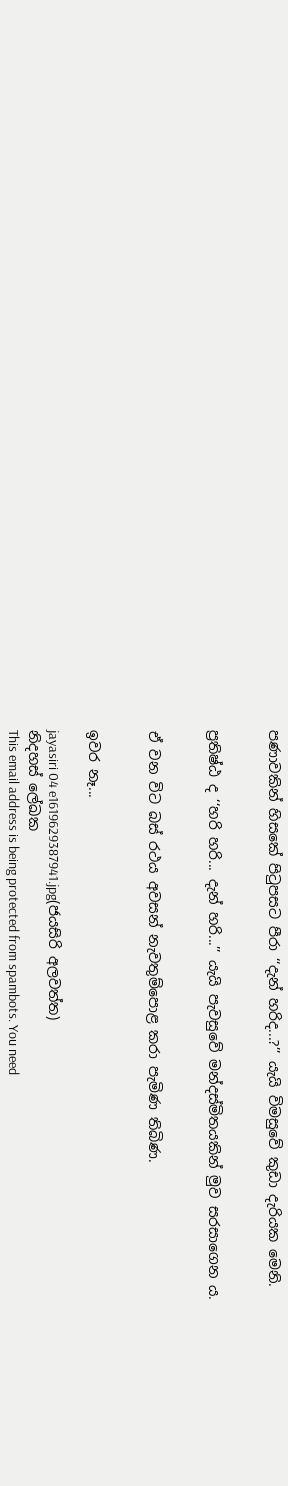පණාවකින් හිසකේ පිටුපසට පීරා ‘‘දැන් හරිද...?’’ යැයි විමසුවේ කුඩා දැරියක මෙනි.


ප්‍රතිෂ්ඨ ද ‘‘හරි හරි... දැන් හරි...’’ යැයි පැවසුවේ මන්දස්මිතයකින් මුව සරසාගෙන ය.


ඒ වන විට බස් රථය අවසන් නැවතුම්පොළ කරා පැමිණ තිබිණ.


ඉවර නෑ...

jayasiri 04 e1619629387941.jpg(ජයසිරි අලවත්ත)
නිදහස් ලේඛක
This email address is being protected from spambots. You need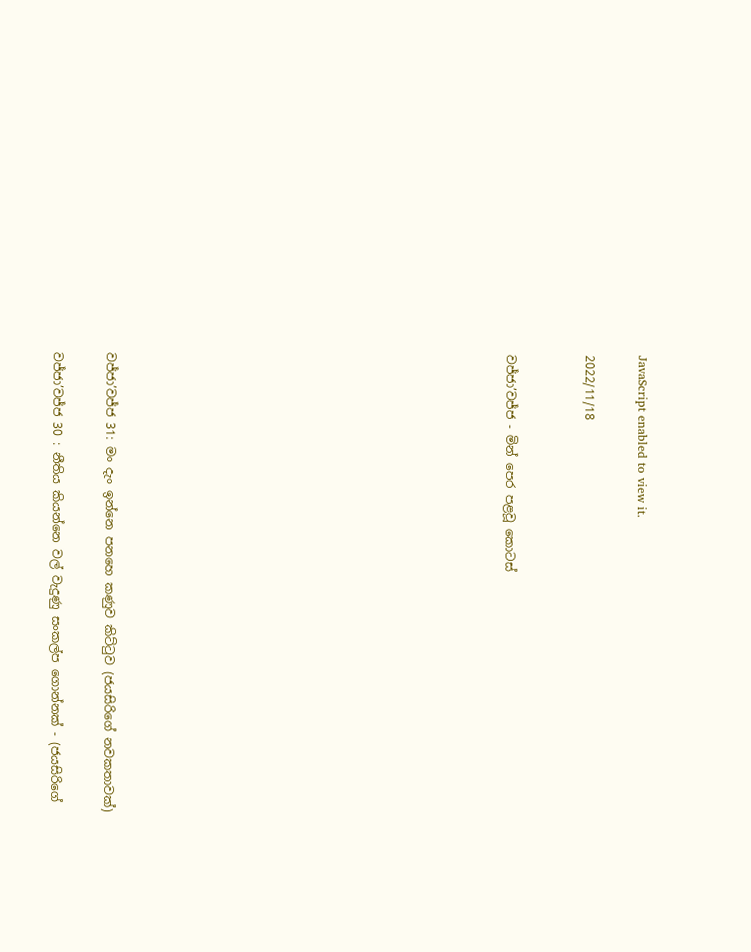JavaScript enabled to view it.

2022/11/18


වජ්ජා’වජ්ජ - මින් පෙර පළවූ කොටස්














වජ්ජා’වජ්ජ 31: මං දැං ඉන්නෙ පනහෙ කණුව කිට්ටුව (ජයසිරිගේ නවකතාවක්)

වජ්ජා’වජ්ජ 30 : නීතිය කියන්නෙ වල් වැදුණු සංකල්ප ගොන්නක් - (ජයසිරිගේ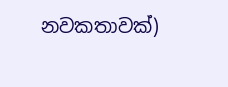නවකතාවක්)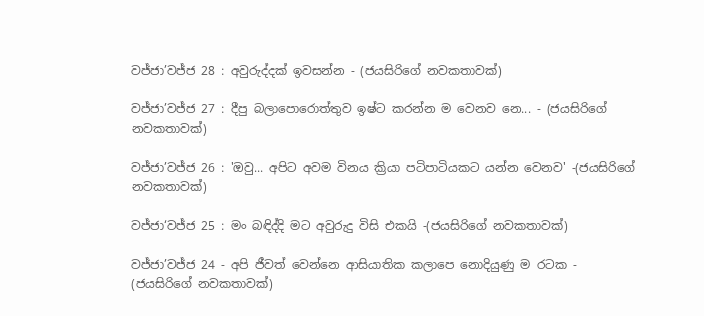වජ්ජා’වජ්ජ 28 : අවුරුද්දක් ඉවසන්න - (ජයසිරිගේ නවකතාවක්)

වජ්ජා’වජ්ජ 27 : දීපු බලාපොරොත්තුව ඉෂ්ට කරන්න ම වෙනව නෙ... - (ජයසිරිගේ නවකතාවක්)

වජ්ජා’වජ්ජ 26 : 'ඔවු... අපිට අවම විනය ක්‍රියා පටිපාටියකට යන්න වෙනව' -(ජයසිරිගේ නවකතාවක්)

වජ්ජා‘වජ්ජ 25 : මං බඳිද්දි මට අවුරුදු විසි එකයි -(ජයසිරිගේ නවකතාවක්)

වජ්ජා’වජ්ජ 24 - අපි ජීවත් වෙන්නෙ ආසියාතික කලාපෙ නොදියුණු ම රටක - (ජයසිරිගේ නවකතාවක්)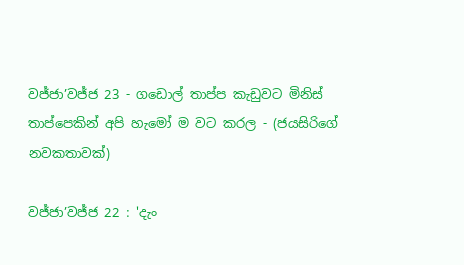වජ්ජා’වජ්ජ 23 - ගඩොල් තාප්ප කැඩුවට මිනිස් තාප්පෙකින් අපි හැමෝ ම වට කරල - (ජයසිරිගේ නවකතාවක්)

වජ්ජා’වජ්ජ 22 : 'දැං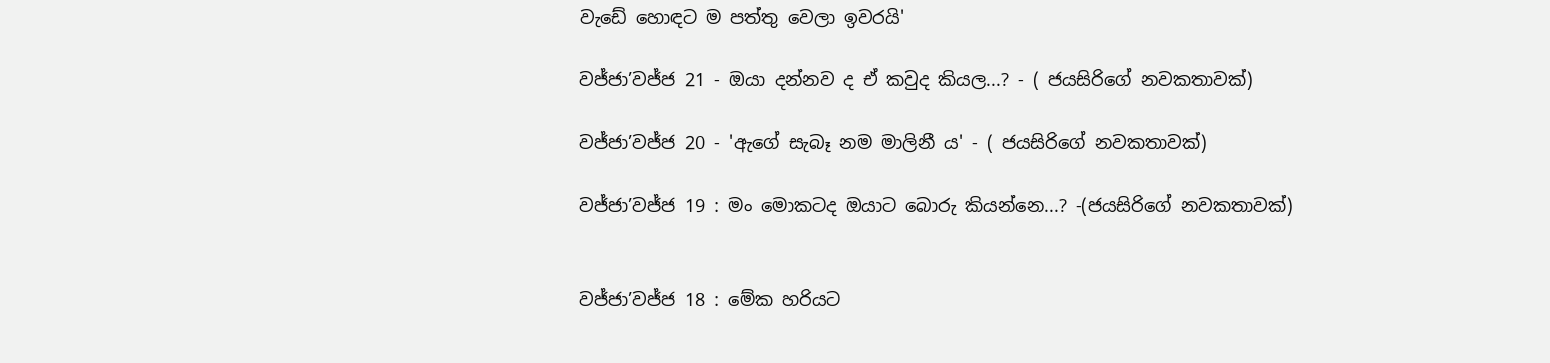වැඩේ හොඳට ම පත්තු වෙලා ඉවරයි'

වජ්ජා’වජ්ජ 21 - ඔයා දන්නව ද ඒ කවුද කියල...? - ( ජයසිරිගේ නවකතාවක්)

වජ්ජා’වජ්ජ 20 - 'ඇගේ සැබෑ නම මාලිනී ය' - ( ජයසිරිගේ නවකතාවක්)

වජ්ජා’වජ්ජ 19 : මං මොකටද ඔයාට බොරු කියන්නෙ...? -(ජයසිරිගේ නවකතාවක්)


වජ්ජා’වජ්ජ 18 : මේක හරියට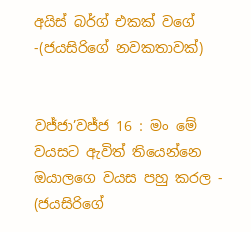අයිස් බර්ග් එකක් වගේ -(ජයසිරිගේ නවකතාවක්)


වජ්ජා’වජ්ජ 16 : මං මේ වයසට ඇවිත් තියෙන්නෙ ඔයාලගෙ වයස පහු කරල - (ජයසිරිගේ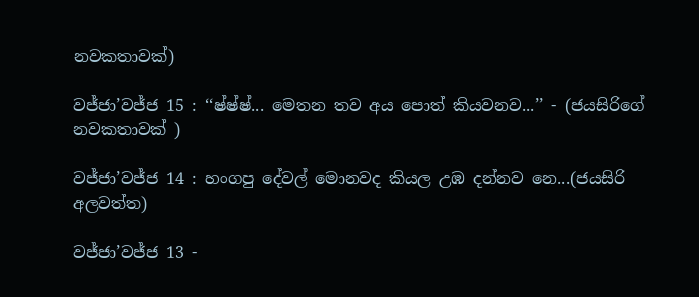නවකතාවක්)

වජ්ජා’වජ්ජ 15 : ‘‘ෂ්ෂ්ෂ්... මෙතන තව අය පොත් කියවනව...’’ - (ජයසිරිගේ නවකතාවක් )

වජ්ජා’වජ්ජ 14 : හංගපු දේවල් මොනවද කියල උඹ දන්නව නෙ...(ජයසිරි අලවත්ත)

වජ්ජා’වජ්ජ 13 -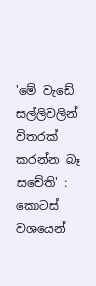'මේ වැඩේ සල්ලිවලින් විතරක් කරන්න බෑ සචේති' : කොටස් වශයෙන්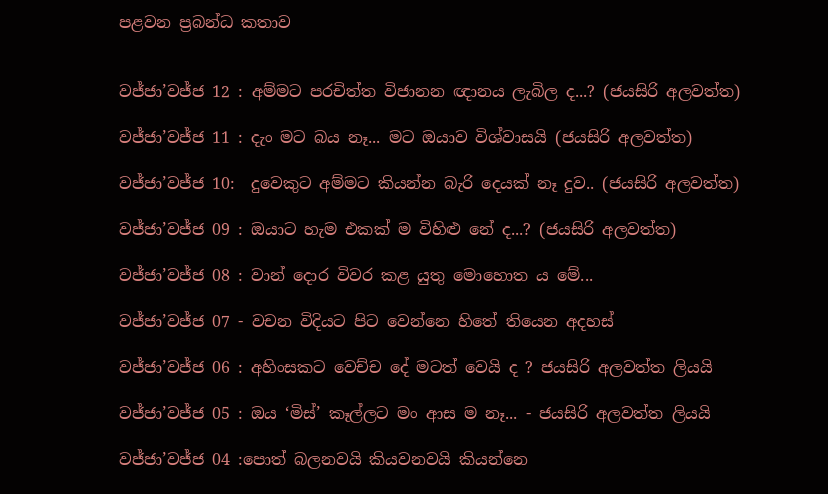පළවන ප්‍රබන්ධ කතාව


වජ්ජා’වජ්ජ 12 : අම්මට පරචිත්ත විජානන ඥානය ලැබිල ද...? (ජයසිරි අලවත්ත)

වජ්ජා’වජ්ජ 11 : දැං මට බය නෑ... මට ඔයාව විශ්වාසයි (ජයසිරි අලවත්ත)

වජ්ජා’වජ්ජ 10:  දුවෙකුට අම්මට කියන්න බැරි දෙයක් නෑ දුව.. (ජයසිරි අලවත්ත)

වජ්ජා’වජ්ජ 09 : ඔයාට හැම එකක් ම විහිළු නේ ද...? (ජයසිරි අලවත්ත)

වජ්ජා’වජ්ජ 08 : වාන් දොර විවර කළ යුතු මොහොත ය මේ...

වජ්ජා’වජ්ජ 07 - වචන විදියට පිට වෙන්නෙ හිතේ තියෙන අදහස්

වජ්ජා’වජ්ජ 06 : අහිංසකට වෙච්ච දේ මටත් වෙයි ද ? ජයසිරි අලවත්ත ලියයි

වජ්ජා’වජ්ජ 05 : ඔය ‘මිස්’ කෑල්ලට මං ආස ම නෑ... - ජයසිරි අලවත්ත ලියයි

වජ්ජා’වජ්ජ 04 :පොත් බලනවයි කියවනවයි කියන්නෙ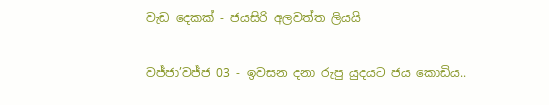වැඩ දෙකක් - ජයසිරි අලවත්ත ලියයි

වජ්ජා’වජ්ජ 03 - ඉවසන දනා රුපු යුදයට ජය කොඩිය..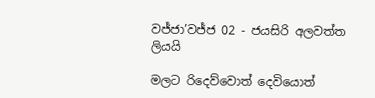වජ්ජා’වජ්ජ 02 - ජයසිරි අලවත්ත ලියයි

මලට රිදෙව්වොත් දෙවියොත්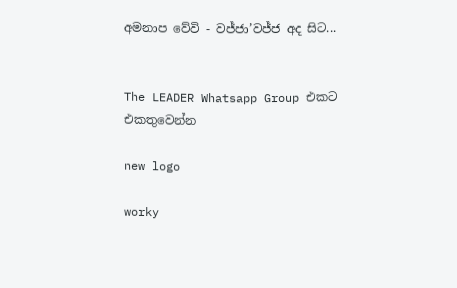අමනාප වේවි - වජ්ජා’වජ්ජ අද සිට...


The LEADER Whatsapp Group එකට එකතුවෙන්න

new logo

worky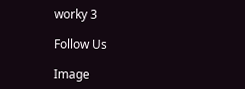worky 3

Follow Us

Image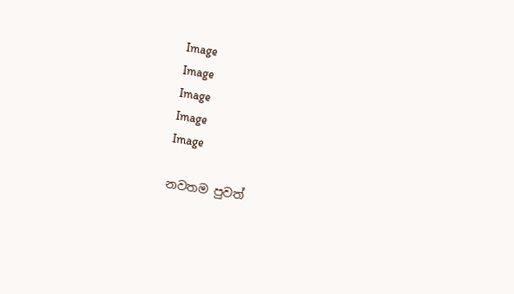Image
Image
Image
Image
Image

නවතම පුවත්